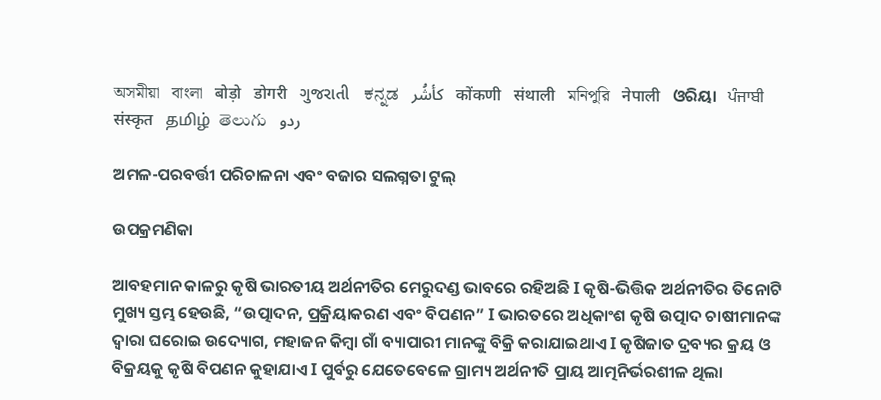অসমীয়া   বাংলা   बोड़ो   डोगरी   ગુજરાતી   ಕನ್ನಡ   كأشُر   कोंकणी   संथाली   মনিপুরি   नेपाली   ଓରିୟା   ਪੰਜਾਬੀ   संस्कृत   தமிழ்  తెలుగు   ردو

ଅମଳ-ପରବର୍ତ୍ତୀ ପରିଚାଳନା ଏବଂ ବଜାର ସଲଗ୍ନତା ଟୁଲ୍

ଉପକ୍ରମଣିକା

ଆବହମାନ କାଳରୁ କୃଷି ଭାରତୀୟ ଅର୍ଥନୀତିର ମେରୁଦଣ୍ଡ ଭାବରେ ରହିଅଛି I କୃଷି-ଭିତ୍ତିକ ଅର୍ଥନୀତିର ତିନୋଟି ମୁଖ୍ୟ ସ୍ତମ୍ଭ ହେଉଛି, “ଉତ୍ପାଦନ, ପ୍ରକ୍ରିୟାକରଣ ଏବଂ ବିପଣନ” I ଭାରତରେ ଅଧିକାଂଶ କୃଷି ଉତ୍ପାଦ ଚାଷୀମାନଙ୍କ ଦ୍ୱାରା ଘରୋଇ ଉଦ୍ୟୋଗ, ମହାଜନ କିମ୍ବା ଗାଁ ବ୍ୟାପାରୀ ମାନଙ୍କୁ ବିକ୍ରି କରାଯାଇଥାଏ I କୃଷିଜାତ ଦ୍ରବ୍ୟର କ୍ରୟ ଓ ବିକ୍ରୟକୁ କୃଷି ବିପଣନ କୁହାଯାଏ I ପୁର୍ବରୁ ଯେତେବେଳେ ଗ୍ରାମ୍ୟ ଅର୍ଥନୀତି ପ୍ରାୟ ଆତ୍ମନିର୍ଭରଶୀଳ ଥିଲା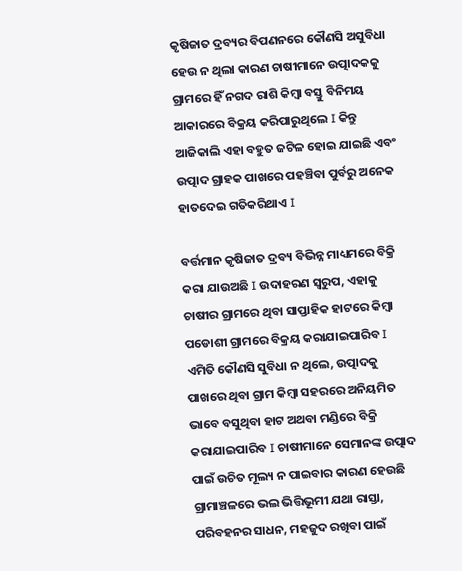କୃଷିଜାତ ଦ୍ରବ୍ୟର ବିପଣନରେ କୌଣସି ଅସୁବିଧା ହେଉ ନ ଥିଲା କାରଣ ଚାଷୀମାନେ ଉତ୍ପାଦକକୁ ଗ୍ରାମରେ ହିଁ ନଗଦ ରାଶି କିମ୍ବା ବସ୍ତୁ ବିନିମୟ ଆକାରରେ ବିକ୍ରୟ କରିପାରୁଥିଲେ I କିନ୍ତୁ ଆଜିକାଲି ଏହା ବହୁତ ଜଟିଳ ହୋଇ ଯାଇଛି ଏବଂ ଉତ୍ପାଦ ଗ୍ରାହକ ପାଖରେ ପହଞ୍ଚିବା ପୁର୍ବରୁ ଅନେକ ହାତଦେଇ ଗତିକରିଥାଏ I

ବର୍ତ୍ତମାନ କୃଷିଜାତ ଦ୍ରବ୍ୟ ବିଭିନ୍ନ ମାଧ୍ୟମରେ ବିକ୍ରି କରା ଯାଉଅଛି I ଉଦାହରଣ ସ୍ୱରୁପ, ଏହାକୁ ଚାଷୀର ଗ୍ରାମରେ ଥିବା ସାପ୍ତାହିକ ହାଟରେ କିମ୍ବା ପଡୋଶୀ ଗ୍ରାମରେ ବିକ୍ରୟ କରାଯାଇପାରିବ I ଏମିତି କୌଣସି ସୁବିଧା ନ ଥିଲେ, ଉତ୍ପାଦକୁ ପାଖରେ ଥିବା ଗ୍ରାମ କିମ୍ବା ସହରରେ ଅନିୟମିତ ଭାବେ ବସୁଥିବା ହାଟ ଅଥବା ମଣ୍ଡିରେ ବିକ୍ରି କରାଯାଇପାରିବ I ଚାଷୀମାନେ ସେମାନଙ୍କ ଉତ୍ପାଦ ପାଇଁ ଉଚିତ ମୂଲ୍ୟ ନ ପାଇବାର କାରଣ ହେଉଛି ଗ୍ରାମାଞ୍ଚଳରେ ଭଲ ଭିତ୍ତିଭୂମୀ ଯଥା ରାସ୍ତା, ପରିବହନର ସାଧନ, ମହଜୁଦ ରଖିବା ପାଇଁ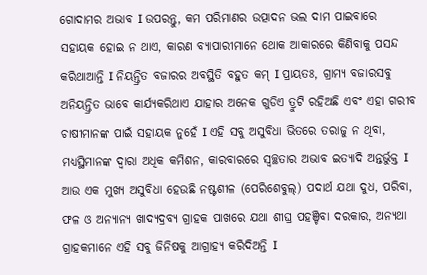ଗୋଦାମର ଅଭାବ I ଉପରନ୍ତୁ, କମ ପରିମାଣର ଉତ୍ପାଦନ ଭଲ ଦାମ ପାଇବାରେ ସହାୟକ ହୋଇ ନ ଥାଏ, କାରଣ ବ୍ୟାପାରୀମାନେ ଥୋକ ଆକାରରେ କିଣିବାକୁ ପସନ୍ଦ କରିଥାଆନ୍ତି I ନିୟନ୍ତ୍ରିତ ବଜାରର ଅବସ୍ଥିତି ବହୁତ କମ୍ I ପ୍ରାୟତଃ, ଗ୍ରାମ୍ୟ ବଜାରସବୁ ଅନିୟନ୍ତ୍ରିତ ଭାବେ କାର୍ଯ୍ୟକରିଥାଏ ଯାହାର ଅନେକ ଗୁଡିଏ ତ୍ରୁଟି ରହିଅଛି ଏବଂ ଏହା ଗରୀବ ଚାଷୀମାନଙ୍କ ପାଇଁ ସହାୟକ ନୁହେଁ I ଏହି ସବୁ ଅସୁବିଧା ଭିତରେ ତରାଜୁ ନ ଥିବା, ମଧ୍ୟସ୍ଥିମାନଙ୍କ ଦ୍ୱାରା ଅଧିକ କମିଶନ, କାରବାରରେ ସ୍ୱଚ୍ଛତାର ଅଭାବ ଇତ୍ୟାଦି ଅନ୍ତର୍ଭୁକ୍ତ I ଆଉ ଏକ ମୁଖ୍ୟ ଅସୁବିଧା ହେଉଛି ନଷ୍ଟଶୀଳ (ପେରିଶେବୁଲ୍) ପଦାର୍ଥ ଯଥା ଦୁଧ, ପରିବା, ଫଳ ଓ ଅନ୍ୟାନ୍ୟ ଖାଦ୍ୟଦ୍ରବ୍ୟ ଗ୍ରାହକ ପାଖରେ ଯଥା ଶୀଘ୍ର ପହଞ୍ଚିବା ଦରକାର, ଅନ୍ୟଥା ଗ୍ରାହକମାନେ ଏହି ସବୁ ଜିନିଷକୁ ଆଗ୍ରାହ୍ୟ କରିଦିଅନ୍ତି I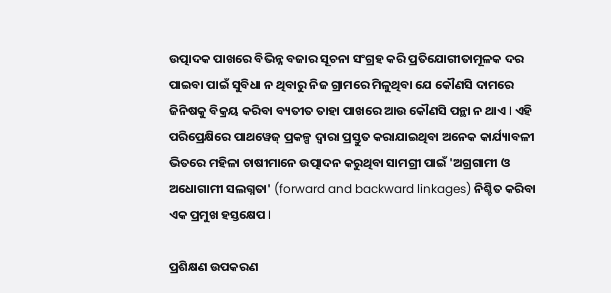ଉତ୍ପାଦକ ପାଖରେ ବିଭିନ୍ନ ବଜାର ସୂଚନା ସଂଗ୍ରହ କରି ପ୍ରତିଯୋଗୀତାମୂଳକ ଦର ପାଇବା ପାଇଁ ସୁବିଧା ନ ଥିବାରୁ ନିଜ ଗ୍ରାମରେ ମିଳୁଥିବା ଯେ କୌଣସି ଦାମରେ ଜିନିଷକୁ ବିକ୍ରୟ କରିବା ବ୍ୟତୀତ ତାହା ପାଖରେ ଆଉ କୌଣସି ପନ୍ଥା ନ ଥାଏ I ଏହି ପରିପ୍ରେକ୍ଷିରେ ପାଥୱେଜ୍ ପ୍ରକଳ୍ପ ଦ୍ୱାରା ପ୍ରସ୍ତୁତ କରାଯାଇଥିବା ଅନେକ କାର୍ଯ୍ୟାବଳୀ ଭିତରେ ମହିଳା ଚାଷୀମାନେ ଉତ୍ପାଦନ କରୁଥିବା ସାମଗ୍ରୀ ପାଇଁ 'ଅଗ୍ରଗାମୀ ଓ ଅଧୋଗାମୀ ସଲଗ୍ନତା' (forward and backward linkages) ନିଶ୍ଚିତ କରିବା ଏକ ପ୍ରମୁଖ ହସ୍ତକ୍ଷେପ I

ପ୍ରଶିକ୍ଷଣ ଉପକରଣ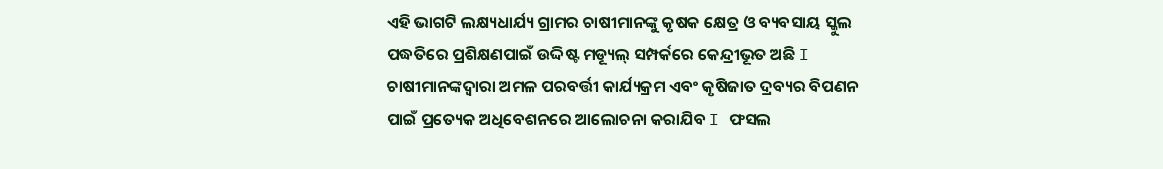ଏହି ଭାଗଟି ଲକ୍ଷ୍ୟଧାର୍ଯ୍ୟ ଗ୍ରାମର ଚାଷୀମାନଙ୍କୁ କୃଷକ କ୍ଷେତ୍ର ଓ ବ୍ୟବସାୟ ସ୍କୁଲ ପଦ୍ଧତିରେ ପ୍ରଶିକ୍ଷଣପାଇଁ ଉଦ୍ଦିଷ୍ଟ ମଡ୍ୟୂଲ୍ ସମ୍ପର୍କରେ କେନ୍ଦ୍ରୀଭୂତ ଅଛି I ଚାଷୀମାନଙ୍କଦ୍ୱାରା ଅମଳ ପରବର୍ତ୍ତୀ କାର୍ଯ୍ୟକ୍ରମ ଏବଂ କୃଷିଜାତ ଦ୍ରବ୍ୟର ବିପଣନ ପାଇଁ ପ୍ରତ୍ୟେକ ଅଧିବେଶନରେ ଆଲୋଚନା କରାଯିବ I ଫସଲ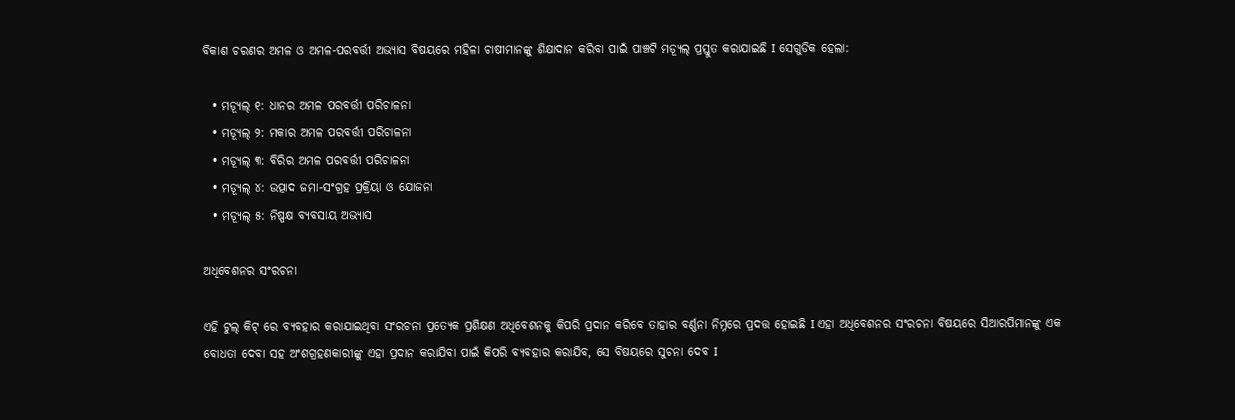ବିକାଶ ଚରଣର ଅମଳ ଓ ଅମଳ-ପରବର୍ତ୍ତୀ ଅଭ୍ୟାସ ବିଷୟରେ ମହିଳା ଚାଷୀମାନଙ୍କୁ ଶିକ୍ଷାଦାନ କରିବା ପାଇଁ ପାଞ୍ଚଟି ମଡ୍ୟୂଲ୍ ପ୍ରସ୍ତୁତ କରାଯାଇଛି I ସେଗୁଡିକ ହେଲା:

  • ମଡ୍ୟୂଲ୍ ୧: ଧାନର ଅମଳ ପରବର୍ତ୍ତୀ ପରିଚାଳନା
  • ମଡ୍ୟୂଲ୍ ୨: ମକାର ଅମଳ ପରବର୍ତ୍ତୀ ପରିଚାଳନା
  • ମଡ୍ୟୂଲ୍ ୩: ବିରିର ଅମଳ ପରବର୍ତ୍ତୀ ପରିଚାଳନା
  • ମଡ୍ୟୂଲ୍ ୪: ଉତ୍ପାଦ ଜମା-ସଂଗ୍ରହ ପ୍ରକ୍ରିୟା ଓ ଯୋଜନା
  • ମଡ୍ୟୂଲ୍ ୫: ନିଷ୍ପକ୍ଷ ବ୍ୟବସାୟ ଅଭ୍ୟାସ

ଅଧିବେଶନର ସଂରଚନା

ଏହି ଟୁଲ୍ କିଟ୍ ରେ ବ୍ୟବହାର କରାଯାଇଥିବା ସଂରଚନା ପ୍ରତ୍ୟେକ ପ୍ରଶିକ୍ଷଣ ଅଧିବେଶନକୁ କିପରି ପ୍ରଦାନ କରିବେ ତାହାର ବର୍ଣ୍ଣନା ନିମ୍ନରେ ପ୍ରଦତ୍ତ ହୋଇଛି I ଏହା ଅଧିବେଶନର ସଂରଚନା ବିଷୟରେ ସିଆରପିମାନଙ୍କୁ ଏକ ବୋଧତା ଦେବା ସହ ଅଂଶଗ୍ରହଣକାରୀଙ୍କୁ ଏହା ପ୍ରଦାନ କରାଯିବା ପାଇଁ କିପରି ବ୍ୟବହାର କରାଯିବ, ସେ ବିଷୟରେ ସୁଚନା ଦେବ I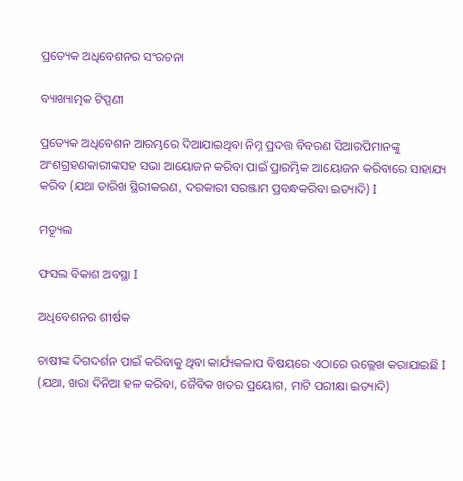ପ୍ରତ୍ୟେକ ଅଧିବେଶନର ସଂରଚନା

ବ୍ୟାଖ୍ୟାତ୍ମକ ଟିପ୍ପଣୀ

ପ୍ରତ୍ୟେକ ଅଧିବେଶନ ଆରମ୍ଭରେ ଦିଆଯାଇଥିବା ନିମ୍ନ ପ୍ରଦତ୍ତ ବିବରଣ ସିଆରପିମାନଙ୍କୁ ଅଂଶଗ୍ରହଣକାରୀଙ୍କସହ ସଭା ଆୟୋଜନ କରିବା ପାଇଁ ପ୍ରାରମ୍ଭିକ ଆୟୋଜନ କରିବାରେ ସାହାଯ୍ୟ କରିବ (ଯଥା ତାରିଖ ସ୍ଥିରୀକରଣ, ଦରକାରୀ ସରଞ୍ଜାମ ପ୍ରବନ୍ଧକରିବା ଇତ୍ୟାଦି) I

ମଡ୍ୟୂଲ

ଫସଲ ବିକାଶ ଅବସ୍ଥା I

ଅଧିବେଶନର ଶୀର୍ଷକ

ଚାଷୀଙ୍କ ଦିଗଦର୍ଶନ ପାଇଁ କରିବାକୁ ଥିବା କାର୍ଯ୍ୟକଳାପ ବିଷୟରେ ଏଠାରେ ଉଲ୍ଲେଖ କରାଯାଇଛି I (ଯଥା, ଖରା ଦିନିଆ ହଳ କରିବା, ଜୈବିକ ଖତର ପ୍ରୟୋଗ, ମାଟି ପରୀକ୍ଷା ଇତ୍ୟାଦି)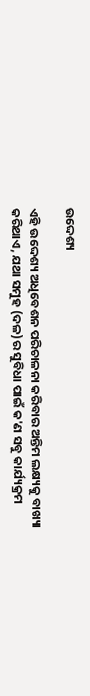ଉଦ୍ଦେଶ୍ୟ

ଏହି ଉଦ୍ଦେଶ୍ୟ ଅଧିବେଶନ ପରିଚାଳନା କରିବାର ଅନ୍ତିମ ଲକ୍ଷ୍ୟକୁ ବାଖ୍ୟା କରିଥାଏ, ଯଥା ସମୁହ (ଦଳ)ର ସୁବିଧା ପାଇଁ କ'ଣ ସବୁ କାର୍ଯ୍ୟକ୍ରମ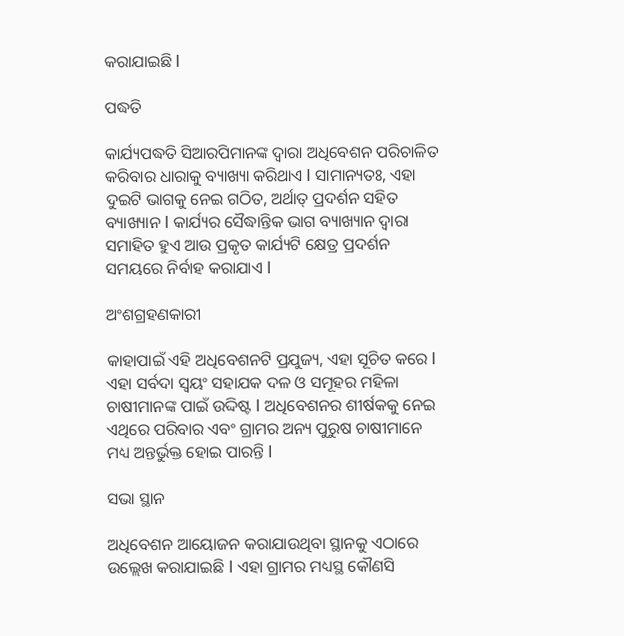କରାଯାଇଛି I

ପଦ୍ଧତି

କାର୍ଯ୍ୟପଦ୍ଧତି ସିଆରପିମାନଙ୍କ ଦ୍ୱାରା ଅଧିବେଶନ ପରିଚାଳିତ କରିବାର ଧାରାକୁ ବ୍ୟାଖ୍ୟା କରିଥାଏ I ସାମାନ୍ୟତଃ, ଏହା ଦୁଇଟି ଭାଗକୁ ନେଇ ଗଠିତ, ଅର୍ଥାତ୍ ପ୍ରଦର୍ଶନ ସହିତ ବ୍ୟାଖ୍ୟାନ I କାର୍ଯ୍ୟର ସୈଦ୍ଧାନ୍ତିକ ଭାଗ ବ୍ୟାଖ୍ୟାନ ଦ୍ୱାରା ସମାହିତ ହୁଏ ଆଉ ପ୍ରକୃତ କାର୍ଯ୍ୟଟି କ୍ଷେତ୍ର ପ୍ରଦର୍ଶନ ସମୟରେ ନିର୍ବାହ କରାଯାଏ I

ଅଂଶଗ୍ରହଣକାରୀ

କାହାପାଇଁ ଏହି ଅଧିବେଶନଟି ପ୍ରଯୁଜ୍ୟ, ଏହା ସୂଚିତ କରେ I ଏହା ସର୍ବଦା ସ୍ଵୟଂ ସହାଯକ ଦଳ ଓ ସମୂହର ମହିଳା ଚାଷୀମାନଙ୍କ ପାଇଁ ଉଦ୍ଦିଷ୍ଟ I ଅଧିବେଶନର ଶୀର୍ଷକକୁ ନେଇ ଏଥିରେ ପରିବାର ଏବଂ ଗ୍ରାମର ଅନ୍ୟ ପୁରୁଷ ଚାଷୀମାନେ ମଧ୍ୟ ଅନ୍ତର୍ଭୁକ୍ତ ହୋଇ ପାରନ୍ତି I

ସଭା ସ୍ଥାନ

ଅଧିବେଶନ ଆୟୋଜନ କରାଯାଉଥିବା ସ୍ଥାନକୁ ଏଠାରେ ଉଲ୍ଲେଖ କରାଯାଇଛି I ଏହା ଗ୍ରାମର ମଧ୍ୟସ୍ଥ କୌଣସି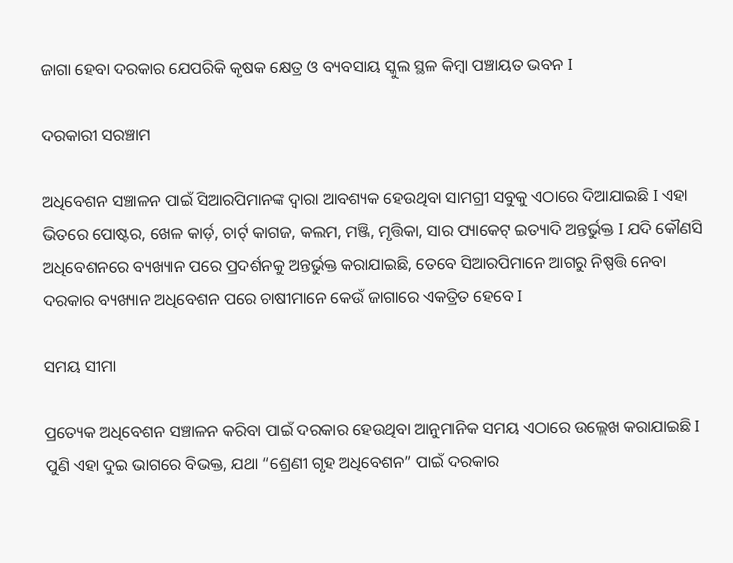ଜାଗା ହେବା ଦରକାର ଯେପରିକି କୃଷକ କ୍ଷେତ୍ର ଓ ବ୍ୟବସାୟ ସ୍କୁଲ ସ୍ଥଳ କିମ୍ବା ପଞ୍ଚାୟତ ଭବନ I

ଦରକାରୀ ସରଞ୍ଚାମ

ଅଧିବେଶନ ସଞ୍ଚାଳନ ପାଇଁ ସିଆରପିମାନଙ୍କ ଦ୍ୱାରା ଆବଶ୍ୟକ ହେଉଥିବା ସାମଗ୍ରୀ ସବୁକୁ ଏଠାରେ ଦିଆଯାଇଛି I ଏହା ଭିତରେ ପୋଷ୍ଟର, ଖେଳ କାର୍ଡ଼, ଚାର୍ଟ୍ କାଗଜ, କଲମ, ମଞ୍ଜି, ମୃତ୍ତିକା, ସାର ପ୍ୟାକେଟ୍ ଇତ୍ୟାଦି ଅନ୍ତର୍ଭୁକ୍ତ I ଯଦି କୌଣସି ଅଧିବେଶନରେ ବ୍ୟଖ୍ୟାନ ପରେ ପ୍ରଦର୍ଶନକୁ ଅନ୍ତର୍ଭୁକ୍ତ କରାଯାଇଛି, ତେବେ ସିଆରପିମାନେ ଆଗରୁ ନିଷ୍ପତ୍ତି ନେବା ଦରକାର ବ୍ୟଖ୍ୟାନ ଅଧିବେଶନ ପରେ ଚାଷୀମାନେ କେଉଁ ଜାଗାରେ ଏକତ୍ରିତ ହେବେ I

ସମୟ ସୀମା

ପ୍ରତ୍ୟେକ ଅଧିବେଶନ ସଞ୍ଚାଳନ କରିବା ପାଇଁ ଦରକାର ହେଉଥିବା ଆନୁମାନିକ ସମୟ ଏଠାରେ ଉଲ୍ଲେଖ କରାଯାଇଛି I ପୁଣି ଏହା ଦୁଇ ଭାଗରେ ବିଭକ୍ତ, ଯଥା “ଶ୍ରେଣୀ ଗୃହ ଅଧିବେଶନ” ପାଇଁ ଦରକାର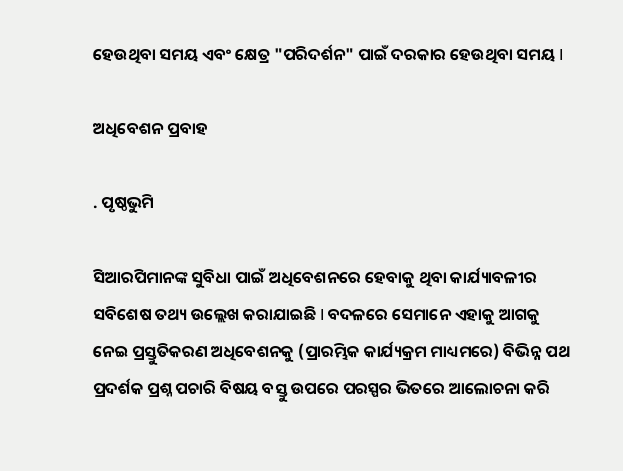ହେଉଥିବା ସମୟ ଏବଂ କ୍ଷେତ୍ର "ପରିଦର୍ଶନ" ପାଇଁ ଦରକାର ହେଉଥିବା ସମୟ I

ଅଧିବେଶନ ପ୍ରବାହ

. ପୃଷ୍ଠଭୁମି

ସିଆରପିମାନଙ୍କ ସୁବିଧା ପାଇଁ ଅଧିବେଶନରେ ହେବାକୁ ଥିବା କାର୍ଯ୍ୟାବଳୀର ସବିଶେଷ ତଥ୍ୟ ଉଲ୍ଲେଖ କରାଯାଇଛି I ବଦଳରେ ସେମାନେ ଏହାକୁ ଆଗକୁ ନେଇ ପ୍ରସ୍ତୁତିକରଣ ଅଧିବେଶନକୁ (ପ୍ରାରମ୍ଭିକ କାର୍ଯ୍ୟକ୍ରମ ମାଧ୍ୟମରେ) ବିଭିନ୍ନ ପଥ ପ୍ରଦର୍ଶକ ପ୍ରଶ୍ନ ପଚାରି ବିଷୟ ବସ୍ତୁ ଉପରେ ପରସ୍ପର ଭିତରେ ଆଲୋଚନା କରି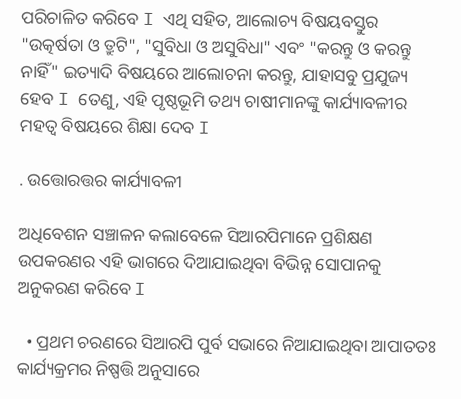ପରିଚାଳିତ କରିବେ I ଏଥି ସହିତ, ଆଲୋଚ୍ୟ ବିଷୟବସ୍ତୁର "ଉତ୍କର୍ଷତା ଓ ତ୍ରୁଟି", "ସୁବିଧା ଓ ଅସୁବିଧା" ଏବଂ "କରନ୍ତୁ ଓ କରନ୍ତୁ ନାହିଁ" ଇତ୍ୟାଦି ବିଷୟରେ ଆଲୋଚନା କରନ୍ତୁ, ଯାହାସବୁ ପ୍ରଯୁଜ୍ୟ ହେବ I ତେଣୁ, ଏହି ପୃଷ୍ଠଭୂମି ତଥ୍ୟ ଚାଷୀମାନଙ୍କୁ କାର୍ଯ୍ୟାବଳୀର ମହତ୍ୱ ବିଷୟରେ ଶିକ୍ଷା ଦେବ I

. ଉତ୍ତୋରତ୍ତର କାର୍ଯ୍ୟାବଳୀ

ଅଧିବେଶନ ସଞ୍ଚାଳନ କଲାବେଳେ ସିଆରପିମାନେ ପ୍ରଶିକ୍ଷଣ ଉପକରଣର ଏହି ଭାଗରେ ଦିଆଯାଇଥିବା ବିଭିନ୍ନ ସୋପାନକୁ ଅନୁକରଣ କରିବେ I

  • ପ୍ରଥମ ଚରଣରେ ସିଆରପି ପୁର୍ବ ସଭାରେ ନିଆଯାଇଥିବା ଆପାତତଃ କାର୍ଯ୍ୟକ୍ରମର ନିଷ୍ପତ୍ତି ଅନୁସାରେ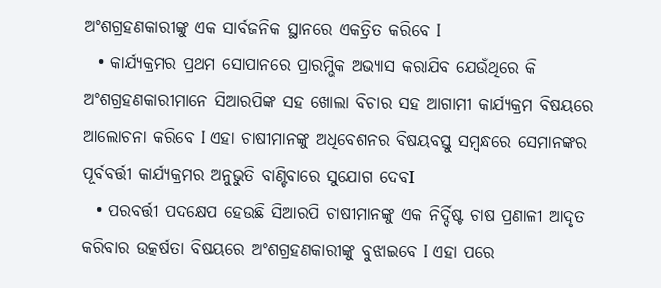ଅଂଶଗ୍ରହଣକାରୀଙ୍କୁ ଏକ ସାର୍ବଜନିକ ସ୍ଥାନରେ ଏକତ୍ରିତ କରିବେ I
  • କାର୍ଯ୍ୟକ୍ରମର ପ୍ରଥମ ସୋପାନରେ ପ୍ରାରମ୍ଭିକ ଅଭ୍ୟାସ କରାଯିବ ଯେଉଁଥିରେ କି ଅଂଶଗ୍ରହଣକାରୀମାନେ ସିଆରପିଙ୍କ ସହ ଖୋଲା ବିଚାର ସହ ଆଗାମୀ କାର୍ଯ୍ୟକ୍ରମ ବିଷୟରେ ଆଲୋଚନା କରିବେ I ଏହା ଚାଷୀମାନଙ୍କୁ ଅଧିବେଶନର ବିଷୟବସ୍ତୁ ସମ୍ବନ୍ଧରେ ସେମାନଙ୍କର ପୂର୍ବବର୍ତ୍ତୀ କାର୍ଯ୍ୟକ୍ରମର ଅନୁଭୁତି ବାଣ୍ଟିବାରେ ସୁଯୋଗ ଦେବI
  • ପରବର୍ତ୍ତୀ ପଦକ୍ଷେପ ହେଉଛି ସିଆରପି ଚାଷୀମାନଙ୍କୁ ଏକ ନିର୍ଦ୍ଦିଷ୍ଟ ଚାଷ ପ୍ରଣାଳୀ ଆଦୃତ କରିବାର ଉତ୍କର୍ଷତା ବିଷୟରେ ଅଂଶଗ୍ରହଣକାରୀଙ୍କୁ ବୁଝାଇବେ I ଏହା ପରେ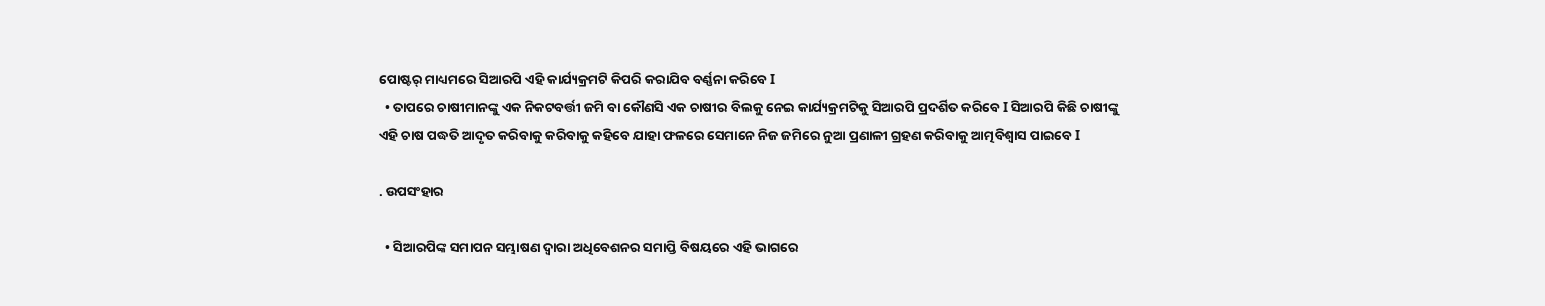ପୋଷ୍ଟର୍ ମାଧ୍ୟମରେ ସିଆରପି ଏହି କାର୍ଯ୍ୟକ୍ରମଟି କିପରି କରାଯିବ ବର୍ଣ୍ଣନା କରିବେ I
  • ତାପରେ ଚାଷୀମାନଙ୍କୁ ଏକ ନିକଟବର୍ତ୍ତୀ ଜମି ବା କୌଣସି ଏକ ଚାଷୀର ବିଲକୁ ନେଇ କାର୍ଯ୍ୟକ୍ରମଟିକୁ ସିଆରପି ପ୍ରଦର୍ଶିତ କରିବେ I ସିଆରପି କିଛି ଚାଷୀଙ୍କୁ ଏହି ଚାଷ ପଦ୍ଧତି ଆଦୃତ କରିବାକୁ କରିବାକୁ କହିବେ ଯାହା ଫଳରେ ସେମାନେ ନିଜ ଜମିରେ ନୁଆ ପ୍ରଣାଳୀ ଗ୍ରହଣ କରିବାକୁ ଆତ୍ମବିଶ୍ୱାସ ପାଇବେ I

. ଉପସଂହାର

  • ସିଆରପିଙ୍କ ସମାପନ ସମ୍ଭାଷଣ ଦ୍ୱାରା ଅଧିବେଶନର ସମାପ୍ତି ବିଷୟରେ ଏହି ଭାଗରେ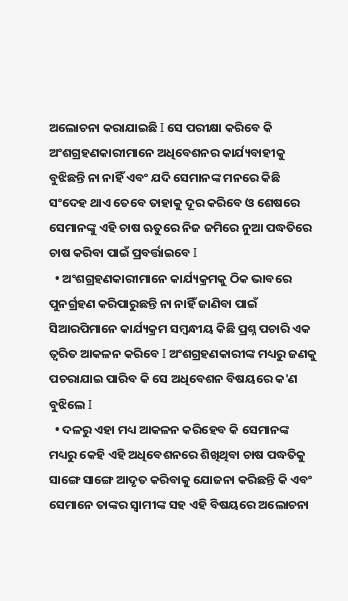ଅଲୋଚନା କରାଯାଇଛି I ସେ ପରୀକ୍ଷା କରିବେ କି ଅଂଶଗ୍ରହଣକାରୀମାନେ ଅଧିବେଶନର କାର୍ଯ୍ୟବାହୀକୁ ବୁଝିଛନ୍ତି ନା ନାହିଁ ଏବଂ ଯଦି ସେମାନଙ୍କ ମନରେ କିଛି ସଂଦେହ ଥାଏ ତେବେ ତାହାକୁ ଦୂର କରିବେ ଓ ଶେଷରେ ସେମାନଙ୍କୁ ଏହି ଚାଷ ଋତୁରେ ନିଜ ଜମିରେ ନୁଆ ପଦ୍ଧତିରେ ଚାଷ କରିବା ପାଇଁ ପ୍ରବର୍ତ୍ତାଇବେ I
  • ଅଂଶଗ୍ରହଣକାରୀମାନେ କାର୍ଯ୍ୟକ୍ରମକୁ ଠିକ ଭାବରେ ପୁନର୍ଗ୍ରହଣ କରିପାରୁଛନ୍ତି ନା ନାହିଁ ଜାଣିବା ପାଇଁ ସିଆରପିମାନେ କାର୍ଯ୍ୟକ୍ରମ ସମ୍ବନ୍ଧୀୟ କିଛି ପ୍ରଶ୍ନ ପଚାରି ଏକ ତ୍ଵରିତ ଆକଳନ କରିବେ I ଅଂଶଗ୍ରହଣକାରୀଙ୍କ ମଧ୍ୟରୁ ଜଣକୁ ପଚରାଯାଇ ପାରିବ କି ସେ ଅଧିବେଶନ ବିଷୟରେ କ'ଣ ବୁଝିଲେ I
  • ଦଳରୁ ଏହା ମଧ୍ୟ ଆକଳନ କରିହେବ କି ସେମାନଙ୍କ ମଧ୍ୟରୁ କେହି ଏହି ଅଧିବେଶନରେ ଶିଖିଥିବା ଚାଷ ପଦ୍ଧତିକୁ ସାଙ୍ଗେ ସାଙ୍ଗେ ଆଦୃତ କରିବାକୁ ଯୋଜନା କରିଛନ୍ତି କି ଏବଂ ସେମାନେ ତାଙ୍କର ସ୍ୱାମୀଙ୍କ ସହ ଏହି ବିଷୟରେ ଅଲୋଚନା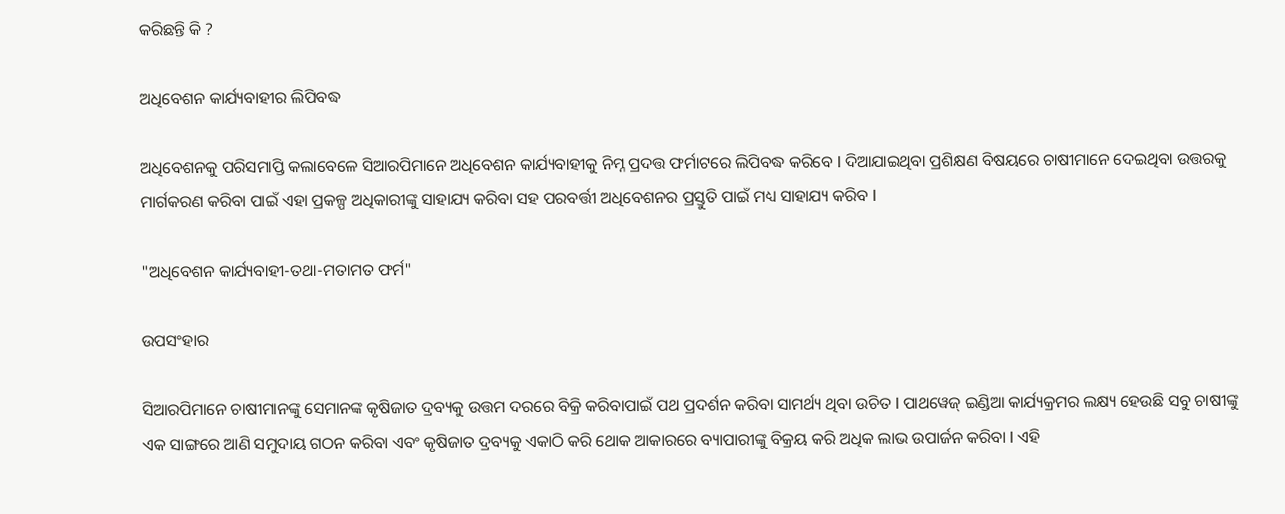କରିଛନ୍ତି କି ?

ଅଧିବେଶନ କାର୍ଯ୍ୟବାହୀର ଲିପିବଦ୍ଧ

ଅଧିବେଶନକୁ ପରିସମାପ୍ତି କଲାବେଳେ ସିଆରପିମାନେ ଅଧିବେଶନ କାର୍ଯ୍ୟବାହୀକୁ ନିମ୍ନ ପ୍ରଦତ୍ତ ଫର୍ମାଟରେ ଲିପିବଦ୍ଧ କରିବେ I ଦିଆଯାଇଥିବା ପ୍ରଶିକ୍ଷଣ ବିଷୟରେ ଚାଷୀମାନେ ଦେଇଥିବା ଉତ୍ତରକୁ ମାର୍ଗକରଣ କରିବା ପାଇଁ ଏହା ପ୍ରକଳ୍ପ ଅଧିକାରୀଙ୍କୁ ସାହାଯ୍ୟ କରିବା ସହ ପରବର୍ତ୍ତୀ ଅଧିବେଶନର ପ୍ରସ୍ତୁତି ପାଇଁ ମଧ୍ୟ ସାହାଯ୍ୟ କରିବ I

"ଅଧିବେଶନ କାର୍ଯ୍ୟବାହୀ-ତଥା-ମତାମତ ଫର୍ମ"

ଉପସଂହାର

ସିଆରପିମାନେ ଚାଷୀମାନଙ୍କୁ ସେମାନଙ୍କ କୃଷିଜାତ ଦ୍ରବ୍ୟକୁ ଉତ୍ତମ ଦରରେ ବିକ୍ରି କରିବାପାଇଁ ପଥ ପ୍ରଦର୍ଶନ କରିବା ସାମର୍ଥ୍ୟ ଥିବା ଉଚିତ I ପାଥୱେଜ୍ ଇଣ୍ଡିଆ କାର୍ଯ୍ୟକ୍ରମର ଲକ୍ଷ୍ୟ ହେଉଛି ସବୁ ଚାଷୀଙ୍କୁ ଏକ ସାଙ୍ଗରେ ଆଣି ସମୁଦାୟ ଗଠନ କରିବା ଏବଂ କୃଷିଜାତ ଦ୍ରବ୍ୟକୁ ଏକାଠି କରି ଥୋକ ଆକାରରେ ବ୍ୟାପାରୀଙ୍କୁ ବିକ୍ରୟ କରି ଅଧିକ ଲାଭ ଉପାର୍ଜନ କରିବା I ଏହି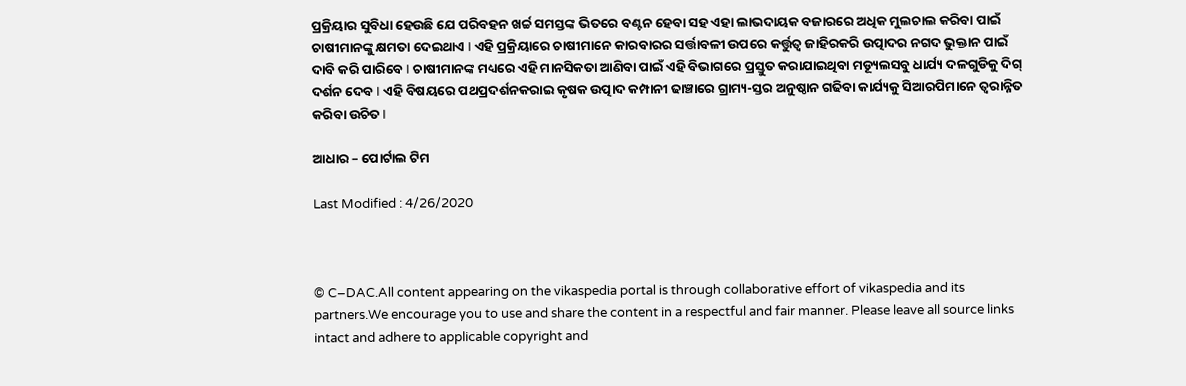ପ୍ରକ୍ରିୟାର ସୁବିଧା ହେଉଛି ଯେ ପରିବହନ ଖର୍ଚ୍ଚ ସମସ୍ତଙ୍କ ଭିତରେ ବଣ୍ଟନ ହେବା ସହ ଏହା ଲାଭଦାୟକ ବଜାରରେ ଅଧିକ ମୁଲଚାଲ କରିବା ପାଇଁ ଚାଷୀମାନଙ୍କୁ କ୍ଷମତା ଦେଇଥାଏ I ଏହି ପ୍ରକ୍ରିୟାରେ ଚାଷୀମାନେ କାରବାରର ସର୍ତ୍ତାବଳୀ ଉପରେ କର୍ତ୍ତୁତ୍ୱ ଜାହିରକରି ଉତ୍ପାଦର ନଗଦ ଭୁକ୍ତାନ ପାଇଁ ଦାବି କରି ପାରିବେ I ଚାଷୀମାନଙ୍କ ମଧ୍ୟରେ ଏହି ମାନସିକତା ଆଣିବା ପାଇଁ ଏହି ବିଭାଗରେ ପ୍ରସ୍ତୁତ କରାଯାଇଥିବା ମଡ୍ୟୂଲସବୁ ଧାର୍ଯ୍ୟ ଦଳଗୁଡିକୁ ଦିଗ୍ ଦର୍ଶନ ଦେବ I ଏହି ବିଷୟରେ ପଥପ୍ରଦର୍ଶନକରାଇ କୃଷକ ଉତ୍ପାଦ କମ୍ପାନୀ ଢାଞ୍ଚାରେ ଗ୍ରାମ୍ୟ-ସ୍ତର ଅନୁଷ୍ଠାନ ଗଢିବା କାର୍ଯ୍ୟକୁ ସିଆରପିମାନେ ତ୍ୱରାନ୍ନିତ କରିବା ଉଚିତ I

ଆଧାର – ପୋର୍ଟାଲ ଟିମ

Last Modified : 4/26/2020



© C–DAC.All content appearing on the vikaspedia portal is through collaborative effort of vikaspedia and its partners.We encourage you to use and share the content in a respectful and fair manner. Please leave all source links intact and adhere to applicable copyright and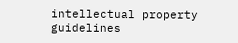intellectual property guidelines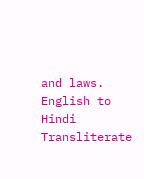and laws.
English to Hindi Transliterate